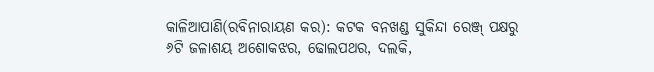କାଳିଆପାଣି(ରବିନାରାୟଣ କର): କଟକ ବନଖଣ୍ଡ ସୁକିନ୍ଦା ରେଞ୍ଜ୍ ପକ୍ଷରୁ ୬ଟି ଜଳାଶୟ ଅଶୋକଝର, ଢୋଲପଥର, ଦଲକି,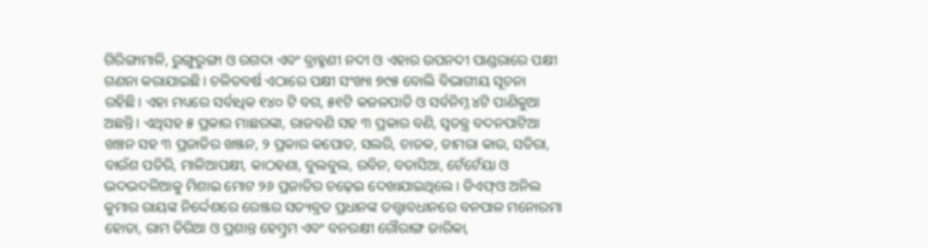ଗିରିଙ୍ଗାମାଳି, ରୁଙ୍ଗୁରୁଙ୍ଗା ଓ ରଗଦା ଏବଂ ବ୍ରାହ୍ମଣୀ ନଦୀ ଓ ଏହାର ଉପନଦୀ ପାଣ୍ଡରାରେ ପକ୍ଷୀ ଗଣନା କରାଯାଇଛି। ଚଳିତବର୍ଷ ଏଠାରେ ପକ୍ଷୀ ସଂଖ୍ୟା ୭୯୫ ବୋଲି ବିଭାଗୀୟ ସୂଚନା ରହିଛି। ଏହା ମଧ୍ୟରେ ସର୍ବାଧିକ ୧୪୦ ଟି ବଗ, ୫୧ଟି କଜଳପାତି ଓ ସର୍ବନିମ୍ନ ୪ଟି ପାଣିକୁଆ ଅଛନ୍ତି। ଏଥିସହ ୫ ପ୍ରକାର ମାଛରଙ୍କା, ରାଜବଣି ସହ ୩ ପ୍ରକାର ବଣି, ସ୍ବତନ୍ତ୍ର ବଦନପାଟିଆ ଖଞ୍ଚନ ସହ ୩ ପ୍ରଜାତିର ଖଞ୍ଜନ, ୨ ପ୍ରକାର କପୋତ, ସଲରି, ଚାତକ, ଡାମରା କାଉ, ସତିରା, ବାଉଁଶ ପତିରି, ମାଳିଆପକ୍ଷୀ, କାଠହଣା, ବୁଲବୁଲ, ରବିନ, ବତାସିଆ, ଟେଁଟେଁୟା ଓ ଭଦଭଦଳିଆକୁ ମିଶାଇ ମୋଟ ୨୬ ପ୍ରଜାତିର ଚଢ଼େଇ ଦେଖାଯାଇଥିଲେ। ଡିଏଫ୍ଓ ଅନିଲ କୁମାର ରାୟଙ୍କ ନିର୍ଦ୍ଦେଶରେ ରେଞ୍ଜର ସତ୍ୟବ୍ରତ ପ୍ରଧାନଙ୍କ ତତ୍ତ୍ବାବଧାନରେ ବନପାଳ ମନୋରମା ହୋତା, ରାମ ତିରିଆ ଓ ପ୍ରଶାନ୍ତ ହେମ୍ବ୍ରମ ଏବଂ ବନରକ୍ଷୀ ଗୌରାଙ୍ଗ ଜାରିକା,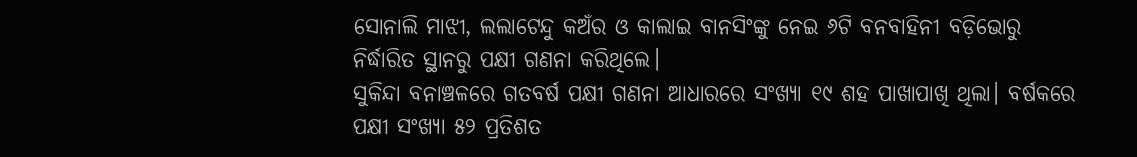ସୋନାଲି ମାଝୀ, ଲଲାଟେନ୍ଦୁ କଅଁର ଓ କାଲାଇ ବାନସିଂଙ୍କୁ ନେଇ ୬ଟି ବନବାହିନୀ ବଡ଼ିଭୋରୁ ନିର୍ଦ୍ଧାରିତ ସ୍ଥାନରୁ ପକ୍ଷୀ ଗଣନା କରିଥିଲେ।
ସୁକିନ୍ଦା ବନାଞ୍ଚଳରେ ଗତବର୍ଷ ପକ୍ଷୀ ଗଣନା ଆଧାରରେ ସଂଖ୍ୟା ୧୯ ଶହ ପାଖାପାଖି ଥିଲା। ବର୍ଷକରେ ପକ୍ଷୀ ସଂଖ୍ୟା ୫୨ ପ୍ରତିଶତ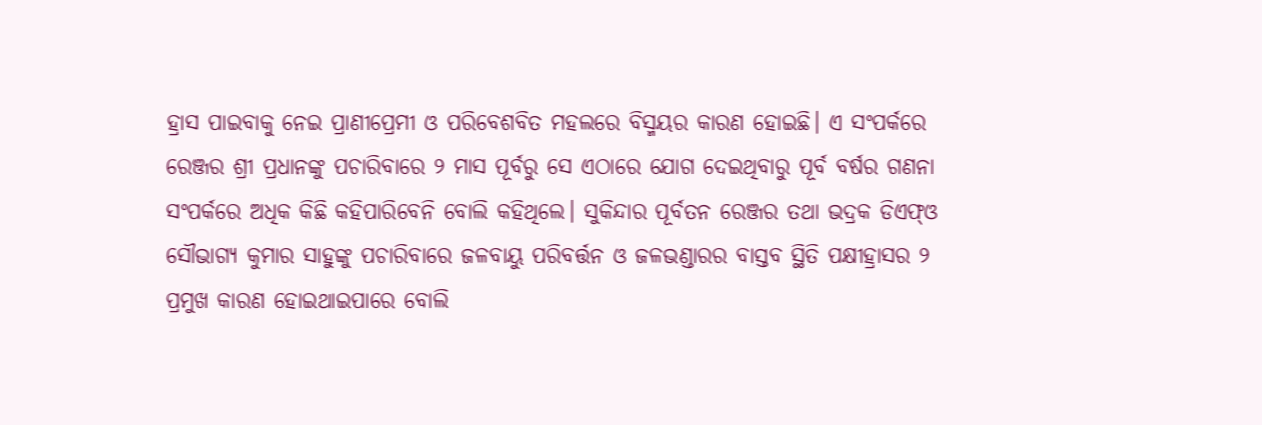ହ୍ରାସ ପାଇବାକୁ ନେଇ ପ୍ରାଣୀପ୍ରେମୀ ଓ ପରିବେଶବିତ ମହଲରେ ବିସ୍ମୟର କାରଣ ହୋଇଛି। ଏ ସଂପର୍କରେ ରେଞ୍ଜର ଶ୍ରୀ ପ୍ରଧାନଙ୍କୁ ପଚାରିବାରେ ୨ ମାସ ପୂର୍ବରୁ ସେ ଏଠାରେ ଯୋଗ ଦେଇଥିବାରୁ ପୂର୍ବ ବର୍ଷର ଗଣନା ସଂପର୍କରେ ଅଧିକ କିଛି କହିପାରିବେନି ବୋଲି କହିଥିଲେ। ସୁକିନ୍ଦାର ପୂର୍ବତନ ରେଞ୍ଜର ତଥା ଭଦ୍ରକ ଡିଏଫ୍ଓ ସୌଭାଗ୍ୟ କୁମାର ସାହୁଙ୍କୁ ପଚାରିବାରେ ଜଳବାୟୁ ପରିବର୍ତ୍ତନ ଓ ଜଳଭଣ୍ଡାରର ବାସ୍ତବ ସ୍ଥିତି ପକ୍ଷୀହ୍ରାସର ୨ ପ୍ରମୁଖ କାରଣ ହୋଇଥାଇପାରେ ବୋଲି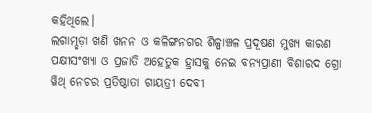କହିଥିଲେ।
ଲଗାମ୍ଛଡ଼ା ଖଣି ଖନନ ଓ କଳିଙ୍ଗନଗର ଶିଳ୍ପାଞ୍ଚଳ ପ୍ରଦୂଷଣ ମୁଖ୍ୟ କାରଣ
ପକ୍ଷୀସଂଖ୍ୟା ଓ ପ୍ରଜାତି ଅହେତୁକ ହ୍ରାସକୁ ନେଇ ବନ୍ୟପ୍ରାଣୀ ବିଶାରଦ ଗ୍ରୋ ୱିଥ୍ ନେଚର ପ୍ରତିଷ୍ଠାତା ଗାୟତ୍ରୀ ଦେବୀ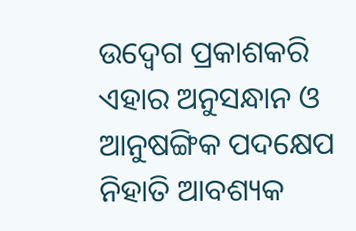ଉଦ୍ବେଗ ପ୍ରକାଶକରି ଏହାର ଅନୁସନ୍ଧାନ ଓ ଆନୁଷଙ୍ଗିକ ପଦକ୍ଷେପ ନିହାତି ଆବଶ୍ୟକ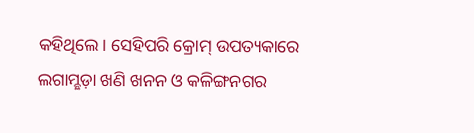କହିଥିଲେ। ସେହିପରି କ୍ରୋମ୍ ଉପତ୍ୟକାରେ ଲଗାମ୍ଛଡ଼ା ଖଣି ଖନନ ଓ କଳିଙ୍ଗନଗର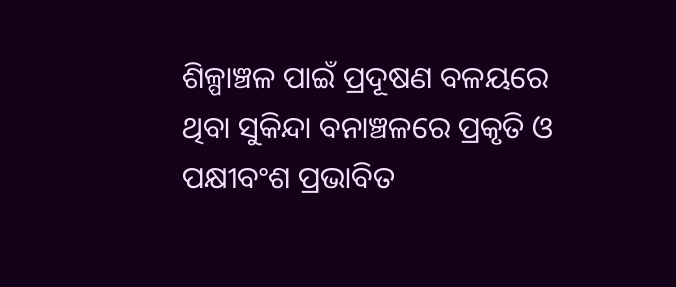ଶିଳ୍ପାଞ୍ଚଳ ପାଇଁ ପ୍ରଦୂଷଣ ବଳୟରେ ଥିବା ସୁକିନ୍ଦା ବନାଞ୍ଚଳରେ ପ୍ରକୃତି ଓ ପକ୍ଷୀବଂଶ ପ୍ରଭାବିତ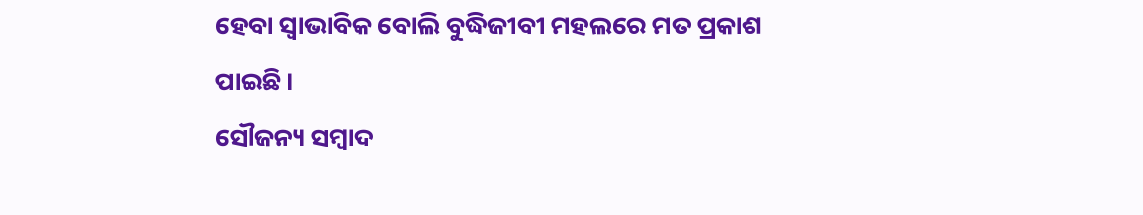ହେବା ସ୍ବାଭାବିକ ବୋଲି ବୁଦ୍ଧିଜୀବୀ ମହଲରେ ମତ ପ୍ରକାଶ ପାଇଛି।
ସୌଜନ୍ୟ ସମ୍ବାଦ